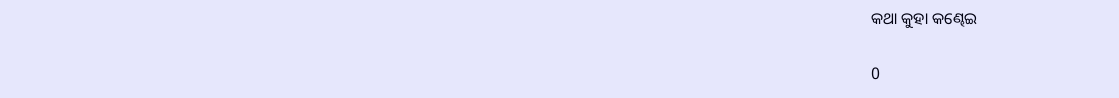କଥା କୁହା କଣ୍ଢେଇ

0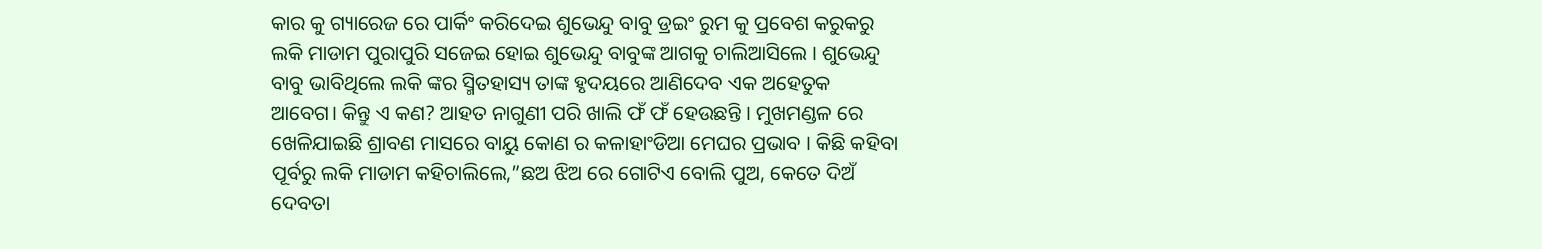କାର କୁ ଗ୍ୟାରେଜ ରେ ପାର୍କିଂ କରିଦେଇ ଶୁଭେନ୍ଦୁ ବାବୁ ଡ୍ରଇଂ ରୁମ କୁ ପ୍ରବେଶ କରୁକରୁ ଲକି ମାଡାମ ପୁରାପୁରି ସଜେଇ ହୋଇ ଶୁଭେନ୍ଦୁ ବାବୁଙ୍କ ଆଗକୁ ଚାଲିଆସିଲେ । ଶୁଭେନ୍ଦୁ ବାବୁ ଭାବିଥିଲେ ଲକି ଙ୍କର ସ୍ମିତହାସ୍ୟ ତାଙ୍କ ହୃଦୟରେ ଆଣିଦେବ ଏକ ଅହେତୁକ ଆବେଗ। କିନ୍ତୁ ଏ କଣ? ଆହତ ନାଗୁଣୀ ପରି ଖାଲି ଫଁ ଫଁ ହେଉଛନ୍ତି । ମୁଖମଣ୍ଡଳ ରେ ଖେଳିଯାଇଛି ଶ୍ରାବଣ ମାସରେ ବାୟୁ କୋଣ ର କଳାହାଂଡିଆ ମେଘର ପ୍ରଭାବ । କିଛି କହିବା ପୂର୍ବରୁ ଲକି ମାଡାମ କହିଚାଲିଲେ,”ଛଅ ଝିଅ ରେ ଗୋଟିଏ ବୋଲି ପୁଅ, କେତେ ଦିଅଁ ଦେବତା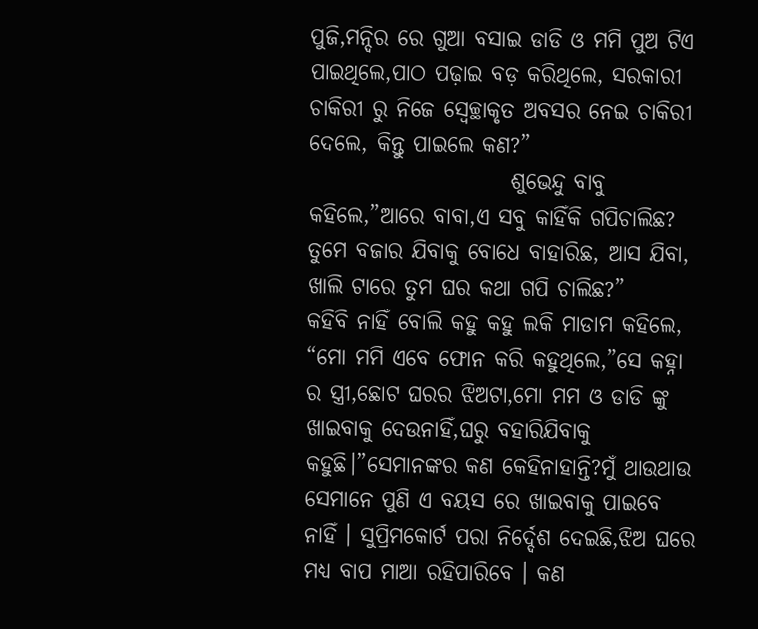ପୁଜି,ମନ୍ଦିର ରେ ଗୁଆ ବସାଇ ଡାଡି ଓ ମମି ପୁଅ ଟିଏ ପାଇଥିଲେ,ପାଠ ପଢ଼ାଇ ବଡ଼ କରିଥିଲେ, ସରକାରୀ ଚାକିରୀ ରୁ ନିଜେ ସ୍ବେଚ୍ଛାକୃତ ଅବସର ନେଇ ଚାକିରୀ ଦେଲେ, କିନ୍ତୁ ପାଇଲେ କଣ?”
                       ଶୁଭେନ୍ଦୁ ବାବୁ କହିଲେ,”ଆରେ ବାବା,ଏ ସବୁ କାହିଁକି ଗପିଚାଲିଛ? ତୁମେ ବଜାର ଯିବାକୁ ବୋଧେ ବାହାରିଛ, ଆସ ଯିବା,   ଖାଲି ଟାରେ ତୁମ ଘର କଥା ଗପି ଚାଲିଛ?”
କହିବି ନାହିଁ ବୋଲି କହୁ କହୁ ଲକି ମାଡାମ କହିଲେ, “ମୋ ମମି ଏବେ ଫୋନ କରି କହୁଥିଲେ,”ସେ କହ୍ନା ର ସ୍ତ୍ରୀ,ଛୋଟ ଘରର ଝିଅଟା,ମୋ ମମ ଓ ଡାଡି ଙ୍କୁ ଖାଇବାକୁ ଦେଉନାହିଁ,ଘରୁ ବହାରିଯିବାକୁ କହୁଛି।”ସେମାନଙ୍କର କଣ କେହିନାହାନ୍ତି?ମୁଁ ଥାଉଥାଉ ସେମାନେ ପୁଣି ଏ ବୟସ ରେ ଖାଇବାକୁ ପାଇବେ ନାହିଁ । ସୁପ୍ରିମକୋର୍ଟ ପରା ନିର୍ଦ୍ଦେଶ ଦେଇଛି,ଝିଅ ଘରେ ମଧ୍ୟ ବାପ ମାଆ ରହିପାରିବେ । କଣ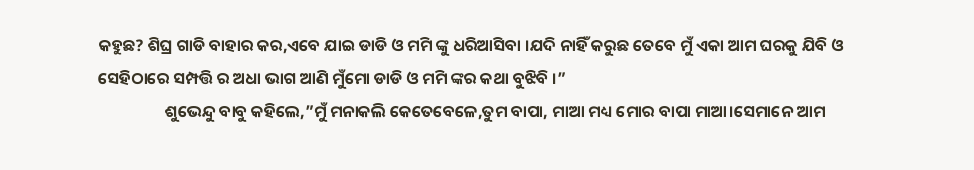କହୁଛ? ଶିଘ୍ର ଗାଡି ବାହାର କର,ଏବେ ଯାଇ ଡାଡି ଓ ମମି ଙ୍କୁ ଧରିଆସିବା ।ଯଦି ନାହିଁ କରୁଛ ତେବେ ମୁଁ ଏକା ଆମ ଘରକୁ ଯିବି ଓ ସେହିଠାରେ ସମ୍ପତ୍ତି ର ଅଧା ଭାଗ ଆଣି ମୁଁମୋ ଡାଡି ଓ ମମି ଙ୍କର କଥା ବୁଝିବି ।”
                  ଶୁଭେନ୍ଦୁ ବାବୁ କହିଲେ,”ମୁଁ ମନାକଲି କେତେବେଳେ,ତୁମ ବାପା, ମାଆ ମଧ୍ୟ ମୋର ବାପା ମାଆ।ସେମାନେ ଆମ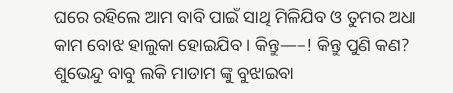ଘରେ ରହିଲେ ଆମ ବାବି ପାଇଁ ସାଥି ମିଳିଯିବ ଓ ତୁମର ଅଧା କାମ ବୋଝ ହାଲୁକା ହୋଇଯିବ । କିନ୍ତୁ—–! କିନ୍ତୁ ପୁଣି କଣ?
ଶୁଭେନ୍ଦୁ ବାବୁ ଲକି ମାଡାମ ଙ୍କୁ ବୁଝାଇବା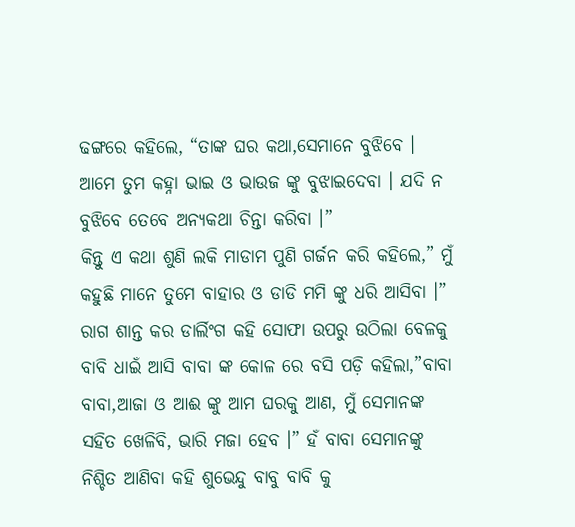ଢଙ୍ଗରେ କହିଲେ, “ତାଙ୍କ ଘର କଥା,ସେମାନେ ବୁଝିବେ । ଆମେ ତୁମ କହ୍ନା ଭାଇ ଓ ଭାଉଜ ଙ୍କୁ ବୁଝାଇଦେବା । ଯଦି ନ ବୁଝିବେ ତେବେ ଅନ୍ୟକଥା ଚିନ୍ତା କରିବା ।”
କିନ୍ତୁ ଏ କଥା ଶୁଣି ଲକି ମାଡାମ ପୁଣି ଗର୍ଜନ କରି କହିଲେ,” ମୁଁ କହୁଛି ମାନେ ତୁମେ ବାହାର ଓ ଡାଡି ମମି ଙ୍କୁ ଧରି ଆସିବା ।” ରାଗ ଶାନ୍ତ କର ଡାର୍ଲିଂଗ କହି ସୋଫା ଉପରୁ ଉଠିଲା ବେଳକୁ ବାବି ଧାଇଁ ଆସି ବାବା ଙ୍କ କୋଳ ରେ ବସି ପଡ଼ି କହିଲା,”ବାବା ବାବା,ଆଜା ଓ ଆଈ ଙ୍କୁ ଆମ ଘରକୁ ଆଣ, ମୁଁ ସେମାନଙ୍କ ସହିତ ଖେଳିବି, ଭାରି ମଜା ହେବ ।” ହଁ ବାବା ସେମାନଙ୍କୁ ନିଶ୍ଚିତ ଆଣିବା କହି ଶୁଭେନ୍ଦୁ ବାବୁ ବାବି କୁ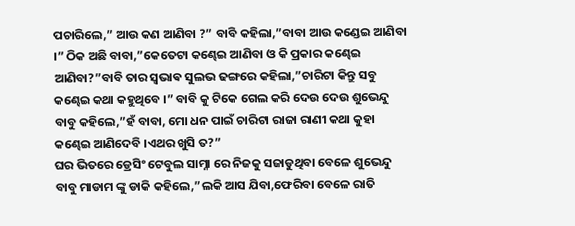ପଚାରିଲେ,” ଆଉ କଣ ଆଣିବା ?” ବାବି କହିଲା,”ବାବା ଆଉ କଣ୍ଡେଇ ଆଣିବା ।” ଠିକ ଅଛି ବାବା,”କେତେଟା କଣ୍ଢେଇ ଆଣିବା ଓ କି ପ୍ରକାର କଣ୍ଢେଇ ଆଣିବା?”ବାବି ତାର ସ୍ଵଭାଵ ସୁଲଭ ଢଙ୍ଗରେ କହିଲା,”ଚାରିଟା କିନ୍ତୁ ସବୁ କଣ୍ଢେଇ କଥା କହୁଥିବେ ।” ବାବି କୁ ଟିକେ ଗେଲ କରି ଦେଉ ଦେଉ ଶୁଭେନ୍ଦୁ ବାବୁ କହିଲେ,”ହଁ ବାବା, ମୋ ଧନ ପାଇଁ ଚାରିଟା ରାଜା ରାଣୀ କଥା କୁହା କଣ୍ଢେଇ ଆଣିଦେବି ।ଏଥର ଖୁସି ତ?”
ଘର ଭିତରେ ଡ୍ରେସିଂ ଟେବୁଲ ସାମ୍ନା ରେ ନିଜକୁ ସଜାଡୁଥିବା ବେଳେ ଶୁଭେନ୍ଦୁ ବାବୁ ମାଡାମ ଙ୍କୁ ଡାକି କହିଲେ,”ଲକି ଆସ ଯିବା,ଫେରିବା ବେଳେ ରାତି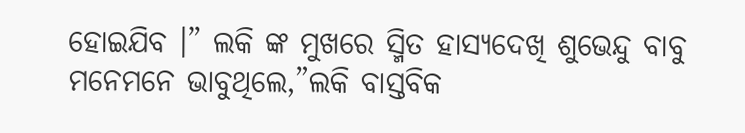ହୋଇଯିବ ।” ଲକି ଙ୍କ ମୁଖରେ ସ୍ମିତ ହାସ୍ୟଦେଖି ଶୁଭେନ୍ଦୁ ବାବୁ ମନେମନେ ଭାବୁଥିଲେ,”ଲକି ବାସ୍ତବିକ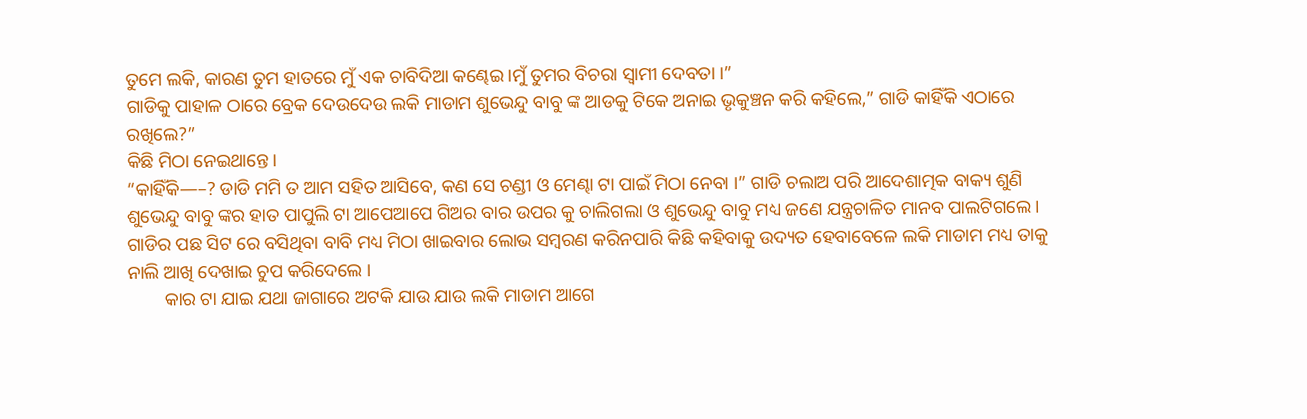ତୁମେ ଲକି, କାରଣ ତୁମ ହାତରେ ମୁଁ ଏକ ଚାବିଦିଆ କଣ୍ଢେଇ ।ମୁଁ ତୁମର ବିଚରା ସ୍ୱାମୀ ଦେବତା ।”
ଗାଡିକୁ ପାହାଳ ଠାରେ ବ୍ରେକ ଦେଉଦେଉ ଲକି ମାଡାମ ଶୁଭେନ୍ଦୁ ବାବୁ ଙ୍କ ଆଡକୁ ଟିକେ ଅନାଇ ଭୃକୁଞ୍ଚନ କରି କହିଲେ,” ଗାଡି କାହିଁକି ଏଠାରେ ରଖିଲେ?”
କିଛି ମିଠା ନେଇଥାନ୍ତେ।
“କାହିଁକି—–? ଡାଡି ମମି ତ ଆମ ସହିତ ଆସିବେ, କଣ ସେ ଚଣ୍ଡୀ ଓ ମେଣ୍ଢା ଟା ପାଇଁ ମିଠା ନେବା ।” ଗାଡି ଚଲାଅ ପରି ଆଦେଶାତ୍ମକ ବାକ୍ୟ ଶୁଣି ଶୁଭେନ୍ଦୁ ବାବୁ ଙ୍କର ହାତ ପାପୁଲି ଟା ଆପେଆପେ ଗିଅର ବାର ଉପର କୁ ଚାଲିଗଲା ଓ ଶୁଭେନ୍ଦୁ ବାବୁ ମଧ୍ୟ ଜଣେ ଯନ୍ତ୍ରଚାଳିତ ମାନବ ପାଲଟିଗଲେ । ଗାଡିର ପଛ ସିଟ ରେ ବସିଥିବା ବାବି ମଧ୍ୟ ମିଠା ଖାଇବାର ଲୋଭ ସମ୍ବରଣ କରିନପାରି କିଛି କହିବାକୁ ଉଦ୍ୟତ ହେବାବେଳେ ଲକି ମାଡାମ ମଧ୍ୟ ତାକୁ ନାଲି ଆଖି ଦେଖାଇ ଚୁପ କରିଦେଲେ ।
        କାର ଟା ଯାଇ ଯଥା ଜାଗାରେ ଅଟକି ଯାଉ ଯାଉ ଲକି ମାଡାମ ଆଗେ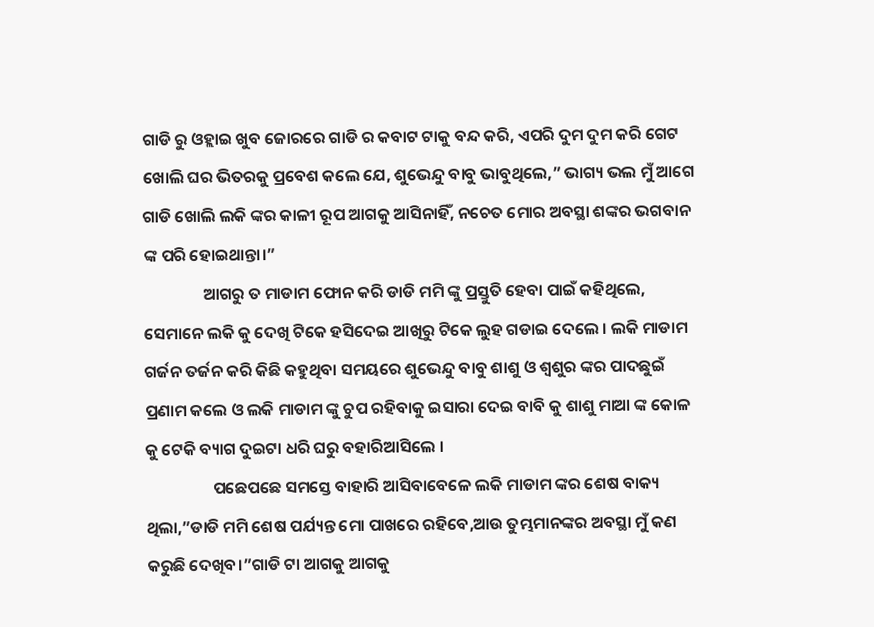ଗାଡି ରୁ ଓହ୍ଲାଇ ଖୁବ ଜୋରରେ ଗାଡି ର କବାଟ ଟାକୁ ବନ୍ଦ କରି, ଏପରି ଦୁମ ଦୁମ କରି ଗେଟ ଖୋଲି ଘର ଭିତରକୁ ପ୍ରବେଶ କଲେ ଯେ, ଶୁଭେନ୍ଦୁ ବାବୁ ଭାବୁଥିଲେ,” ଭାଗ୍ୟ ଭଲ ମୁଁ ଆଗେ ଗାଡି ଖୋଲି ଲକି ଙ୍କର କାଳୀ ରୂପ ଆଗକୁ ଆସିନାହିଁ, ନଚେତ ମୋର ଅବସ୍ଥା ଶଙ୍କର ଭଗବାନ ଙ୍କ ପରି ହୋଇଥାନ୍ତା।”
                ଆଗରୁ ତ ମାଡାମ ଫୋନ କରି ଡାଡି ମମି ଙ୍କୁ ପ୍ରସ୍ତୁତି ହେବା ପାଇଁ କହିଥିଲେ, ସେମାନେ ଲକି କୁ ଦେଖି ଟିକେ ହସିଦେଇ ଆଖିରୁ ଟିକେ ଲୁହ ଗଡାଇ ଦେଲେ । ଲକି ମାଡାମ ଗର୍ଜନ ତର୍ଜନ କରି କିଛି କହୁଥିବା ସମୟରେ ଶୁଭେନ୍ଦୁ ବାବୁ ଶାଶୁ ଓ ଶ୍ୱଶୁର ଙ୍କର ପାଦଛୁଇଁ ପ୍ରଣାମ କଲେ ଓ ଲକି ମାଡାମ ଙ୍କୁ ଚୁପ ରହିବାକୁ ଇସାରା ଦେଇ ବାବି କୁ ଶାଶୁ ମାଆ ଙ୍କ କୋଳ କୁ ଟେକି ବ୍ୟାଗ ଦୁଇଟା ଧରି ଘରୁ ବହାରିଆସିଲେ ।
                  ପଛେପଛେ ସମସ୍ତେ ବାହାରି ଆସିବାବେଳେ ଲକି ମାଡାମ ଙ୍କର ଶେଷ ବାକ୍ୟ ଥିଲା,”ଡାଡି ମମି ଶେଷ ପର୍ଯ୍ୟନ୍ତ ମୋ ପାଖରେ ରହିବେ,ଆଉ ତୁମ୍ଭମାନଙ୍କର ଅବସ୍ଥା ମୁଁ କଣ କରୁଛି ଦେଖିବ।”ଗାଡି ଟା ଆଗକୁ ଆଗକୁ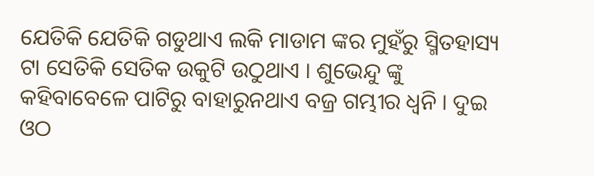ଯେତିକି ଯେତିକି ଗଡୁଥାଏ ଲକି ମାଡାମ ଙ୍କର ମୁହଁରୁ ସ୍ମିତହାସ୍ୟ ଟା ସେତିକି ସେତିକ ଉକୁଟି ଉଠୁଥାଏ । ଶୁଭେନ୍ଦୁ ଙ୍କୁ କହିବାବେଳେ ପାଟିରୁ ବାହାରୁନଥାଏ ବଜ୍ର ଗମ୍ଭୀର ଧ୍ୱନି । ଦୁଇ ଓଠ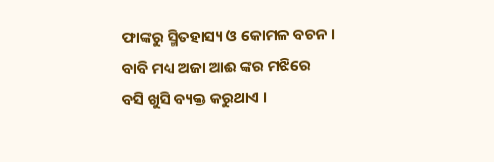ଫାଙ୍କରୁ ସ୍ମିତହାସ୍ୟ ଓ କୋମଳ ବଚନ । ବାବି ମଧ୍ୟ ଅଜା ଆଈ ଙ୍କର ମଝିରେ ବସି ଖୁସି ବ୍ୟକ୍ତ କରୁଥାଏ ।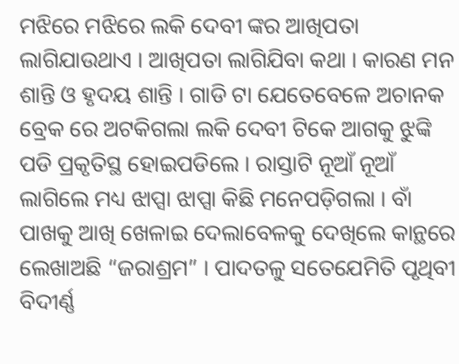ମଝିରେ ମଝିରେ ଲକି ଦେବୀ ଙ୍କର ଆଖିପତା ଲାଗିଯାଉଥାଏ । ଆଖିପତା ଲାଗିଯିବା କଥା । କାରଣ ମନ ଶାନ୍ତି ଓ ହୃଦୟ ଶାନ୍ତି । ଗାଡି ଟା ଯେତେବେଳେ ଅଚାନକ ବ୍ରେକ ରେ ଅଟକିଗଲା ଲକି ଦେବୀ ଟିକେ ଆଗକୁ ଝୁଙ୍କି ପଡି ପ୍ରକୃତିସ୍ଥ ହୋଇପଡିଲେ । ରାସ୍ତାଟି ନୂଆଁ ନୂଆଁ ଲାଗିଲେ ମଧ୍ୟ ଝାପ୍ସା ଝାପ୍ସା କିଛି ମନେପଡ଼ିଗଲା । ବାଁ ପାଖକୁ ଆଖି ଖେଳାଇ ଦେଲାବେଳକୁ ଦେଖିଲେ କାନ୍ଥରେ ଲେଖାଅଛି “ଜରାଶ୍ରମ” । ପାଦତଳୁ ସତେଯେମିତି ପୃଥିବୀ ବିଦୀର୍ଣ୍ଣ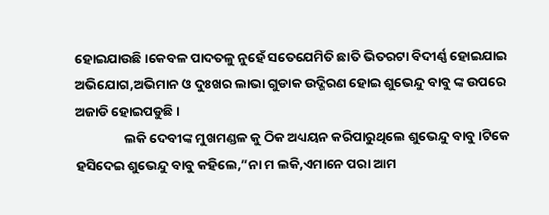ହୋଇଯାଉଛି।କେବଳ ପାଦତଳୁ ନୁହେଁ ସତେଯେମିତି ଛାତି ଭିତରଟା ବିଦୀର୍ଣ୍ଣ ହୋଇଯାଇ ଅଭିଯୋଗ,ଅଭିମାନ ଓ ଦୁଃଖର ଲାଭା ଗୁଡାକ ଉଦ୍ଗିରଣ ହୋଇ ଶୁଭେନ୍ଦୁ ବାବୁ ଙ୍କ ଉପରେ ଅଜାଡି ହୋଇପଡୁଛି ।
                ଲକି ଦେବୀଙ୍କ ମୁଖମଣ୍ଡଳ କୁ ଠିକ ଅଧ୍ୟୟନ କରିପାରୁଥିଲେ ଶୁଭେନ୍ଦୁ ବାବୁ।ଟିକେ ହସିଦେଇ ଶୁଭେନ୍ଦୁ ବାବୁ କହିଲେ,”ନା ମ ଲକି,ଏମାନେ ପରା ଆମ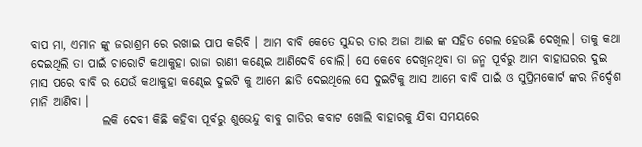ବାପ ମା, ଏମାନ ଙ୍କୁ ଜରାଶ୍ରମ ରେ ରଖାଇ ପାପ କରିବି । ଆମ ବାବି କେତେ ସୁନ୍ଦର ତାର ଅଜା ଆଈ ଙ୍କ ସହିତ ଗେଲ ହେଉଛି ଦେଖିଲ। ତାକୁ କଥା ଦେଇଥିଲି ତା ପାଇଁ ଚାରୋଟି କଥାକୁହା ରାଜା ରାଣୀ କଣ୍ଢେଇ ଆଣିଦେବି ବୋଲି। ସେ କେବେ ଦେଖିନଥିବା ତା ଜନ୍ମ ପୂର୍ବରୁ ଆମ ବାହାଘରର ଦୁଇ ମାସ ପରେ ବାବି ର ଯେଉଁ କଥାକୁହା କଣ୍ଢେଇ ଦୁଇଟି କୁ ଆମେ ଛାଡି ଦେଇଥିଲେ ସେ ଦୁଇଟିକୁ ଆସ ଆମେ ବାବି ପାଇଁ ଓ ସୁପ୍ରିମକୋର୍ଟ ଙ୍କର ନିର୍ଦ୍ଦେଶ ମାନି ଆଣିବା ।
               ଲକି ଦେବୀ କିଛି କହିବା ପୂର୍ବରୁ ଶୁଭେନ୍ଦୁ ବାବୁ ଗାଡିର କବାଟ ଖୋଲି ବାହାରକୁ ଯିବା ସମୟରେ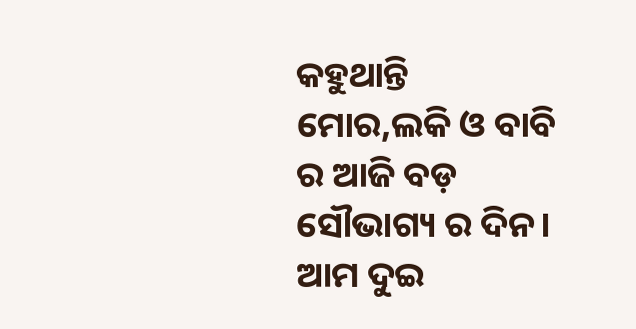କହୁଥାନ୍ତି ମୋର,ଲକି ଓ ବାବି ର ଆଜି ବଡ଼ ସୌଭାଗ୍ୟ ର ଦିନ। ଆମ ଦୁଇ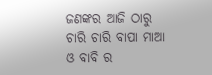ଜଣଙ୍କର ଆଜି ଠାରୁ ଚାରି ଚାରି ବାପା ମାଆ ଓ ବାବି ର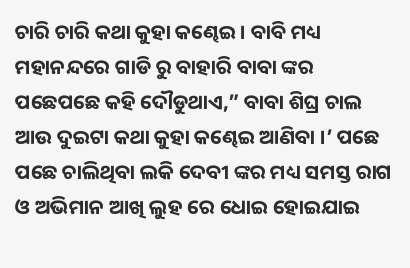ଚାରି ଚାରି କଥା କୁହା କଣ୍ଢେଇ । ବାବି ମଧ୍ୟ ମହାନନ୍ଦରେ ଗାଡି ରୁ ବାହାରି ବାବା ଙ୍କର ପଛେପଛେ କହି ଦୌଡୁଥାଏ,” ବାବା ଶିଘ୍ର ଚାଲ ଆଉ ଦୁଇଟା କଥା କୁହା କଣ୍ଢେଇ ଆଣିବା ।’ ପଛେ ପଛେ ଚାଲିଥିବା ଲକି ଦେବୀ ଙ୍କର ମଧ୍ୟ ସମସ୍ତ ରାଗ ଓ ଅଭିମାନ ଆଖି ଲୁହ ରେ ଧୋଇ ହୋଇଯାଇ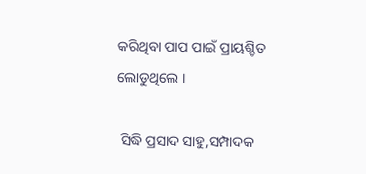କରିଥିବା ପାପ ପାଇଁ ପ୍ରାୟଶ୍ଚିତ ଲୋଡୁଥିଲେ ।

 ସିଦ୍ଧି ପ୍ରସାଦ ସାହୁ,ସମ୍ପାଦକ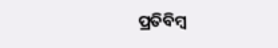ପ୍ରତିବିମ୍ବ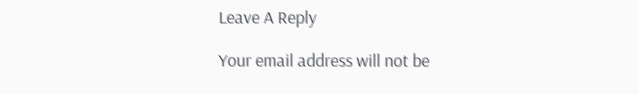Leave A Reply

Your email address will not be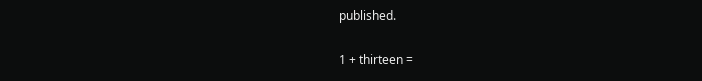published.

1 + thirteen =